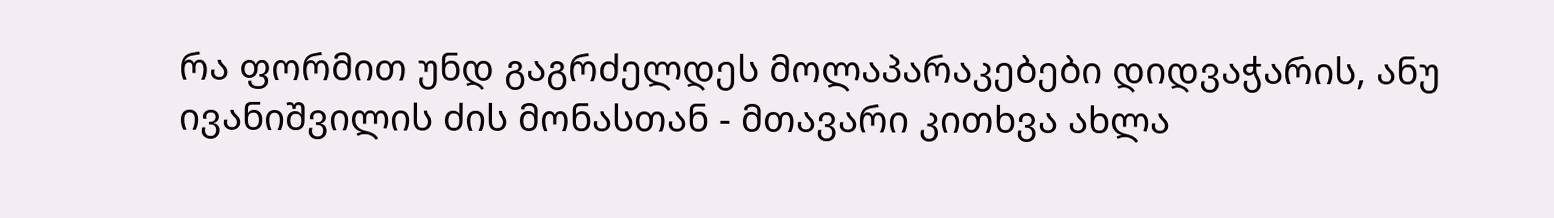რა ფორმით უნდ გაგრძელდეს მოლაპარაკებები დიდვაჭარის, ანუ ივანიშვილის ძის მონასთან - მთავარი კითხვა ახლა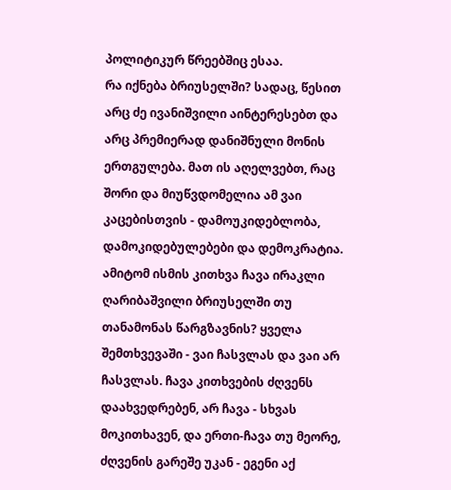პოლიტიკურ წრეებშიც ესაა.
რა იქნება ბრიუსელში? სადაც, წესით არც ძე ივანიშვილი აინტერესებთ და არც პრემიერად დანიშნული მონის ერთგულება. მათ ის აღელვებთ, რაც შორი და მიუწვდომელია ამ ვაი კაცებისთვის - დამოუკიდებლობა, დამოკიდებულებები და დემოკრატია.
ამიტომ ისმის კითხვა ჩავა ირაკლი ღარიბაშვილი ბრიუსელში თუ თანამონას წარგზავნის? ყველა შემთხვევაში - ვაი ჩასვლას და ვაი არ ჩასვლას. ჩავა კითხვების ძღვენს დაახვედრებენ, არ ჩავა - სხვას მოკითხავენ, და ერთი-ჩავა თუ მეორე, ძღვენის გარეშე უკან - ეგენი აქ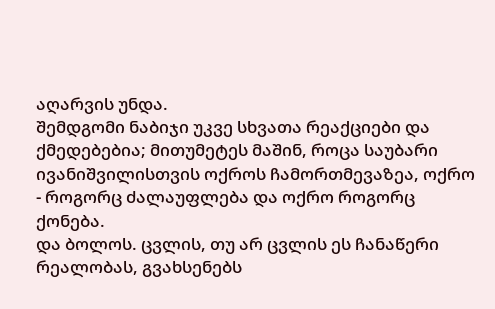აღარვის უნდა.
შემდგომი ნაბიჯი უკვე სხვათა რეაქციები და ქმედებებია; მითუმეტეს მაშინ, როცა საუბარი ივანიშვილისთვის ოქროს ჩამორთმევაზეა, ოქრო - როგორც ძალაუფლება და ოქრო როგორც ქონება.
და ბოლოს. ცვლის, თუ არ ცვლის ეს ჩანაწერი რეალობას, გვახსენებს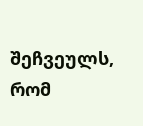შეჩვეულს, რომ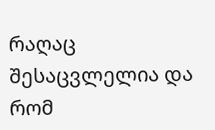რაღაც შესაცვლელია და რომ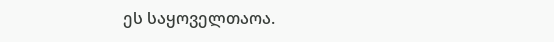ეს საყოველთაოა.